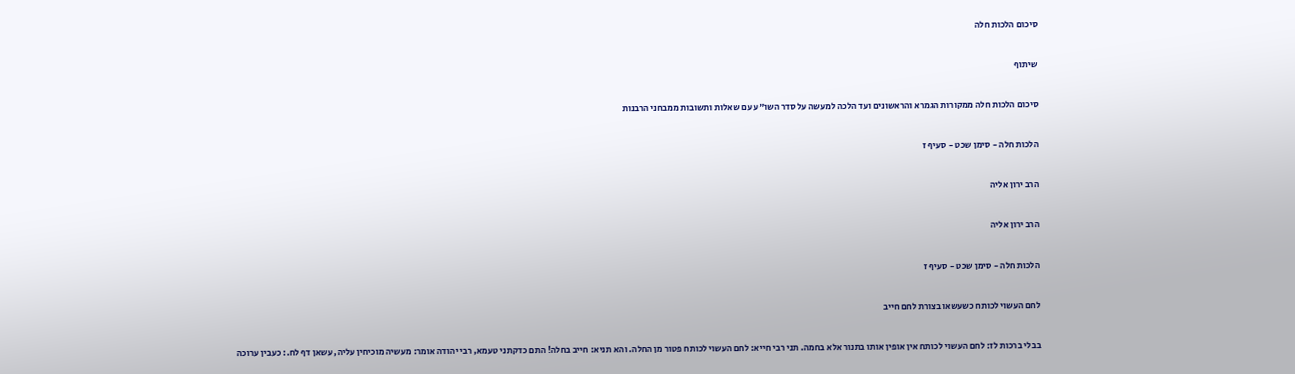סיכום הלכות חלה

שיתוף

סיכום הלכות חלה ממקורות הגמרא והראשונים ועד הלכה למעשה על סדר השו"ע עם שאלות ותשובות ממבחני הרבנות

הלכות חלה - סימן שכט - סעיף ז

הרב ירון אליה

הרב ירון אליה

הלכות חלה - סימן שכט - סעיף ז

לחם העשוי לכותח כשעשאו בצורת לחם חייב

בבלי ברכות לז: לחם העשוי לכותח אין אופין אותו בתנור אלא בחמה. תני רבי חייא: לחם העשוי לכותח פטור מן החלה. והא תניא: חייב בחלה! התם כדקתני טעמא, רבי יהודה אומר: מעשיה מוכיחין עליה, עשאן דף לח.: כעבין ערוכה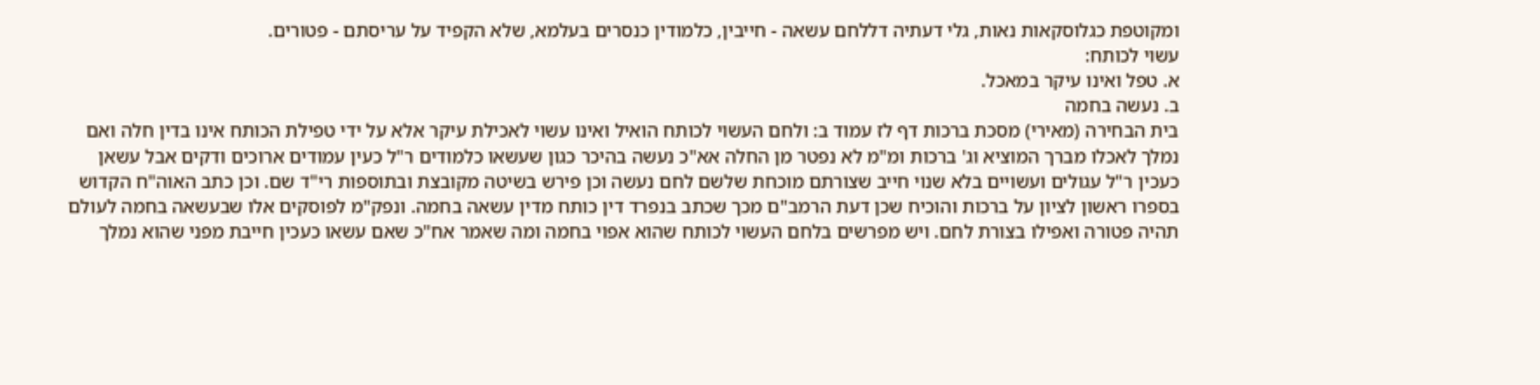ומקוטפת כגלוסקאות נאות, גלי דעתיה דללחם עשאה - חייבין, כלמודין כנסרים בעלמא, שלא הקפיד על עריסתם - פטורים.
עשוי לכותח:
א. טפל ואינו עיקר במאכל.
ב. נעשה בחמה
בית הבחירה (מאירי) מסכת ברכות דף לז עמוד ב: ולחם העשוי לכותח הואיל ואינו עשוי לאכילת עיקר אלא על ידי טפילת הכותח אינו בדין חלה ואם נמלך לאכלו מברך המוציא וג' ברכות ומ"מ לא נפטר מן החלה אא"כ נעשה בהיכר כגון שעשאו כלמודים ר"ל כעין עמודים ארוכים ודקים אבל עשאן כעכין ר"ל עגולים ועשויים בלא שנוי חייב שצורתם מוכחת שלשם לחם נעשה וכן פירש בשיטה מקובצת ובתוספות רי"ד שם. וכן כתב האוה"ח הקדוש בספרו ראשון לציון על ברכות והוכיח שכן דעת הרמב"ם מכך שכתב בנפרד דין כותח מדין עשאה בחמה. ונפק"מ לפוסקים אלו שבעשאה בחמה לעולם תהיה פטורה ואפילו בצורת לחם. ויש מפרשים בלחם העשוי לכותח שהוא אפוי בחמה ומה שאמר אח"כ שאם עשאו כעכין חייבת מפני שהוא נמלך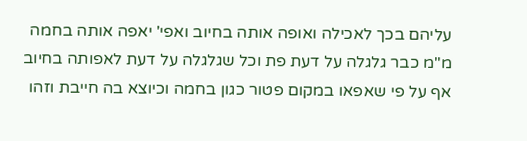עליהם בכך לאכילה ואופה אותה בחיוב ואפי' יאפה אותה בחמה מ"מ כבר גלגלה על דעת פת וכל שגלגלה על דעת לאפותה בחיוב אף על פי שאפאו במקום פטור כגון בחמה וכיוצא בה חייבת וזהו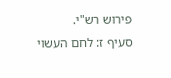פירוש רש"י.
סעיף ז: לחם העשוי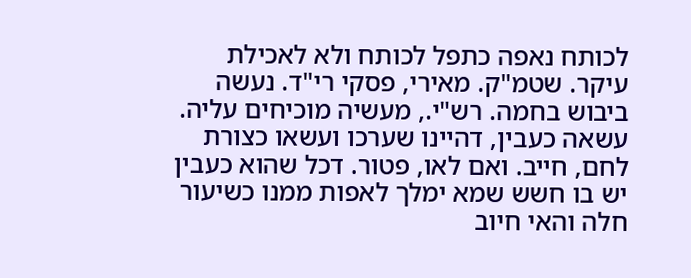לכותח נאפה כתפל לכותח ולא לאכילת עיקר. שטמ"ק. מאירי, פסקי רי"ד. נעשה ביבוש בחמה. רש"י., מעשיה מוכיחים עליה. עשאה כעבין, דהיינו שערכו ועשאו כצורת לחם, חייב. ואם לאו, פטור. דכל שהוא כעבין יש בו חשש שמא ימלך לאפות ממנו כשיעור חלה והאי חיוב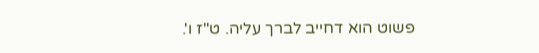פשוט הוא דחייב לברך עליה. ט"ז ו'.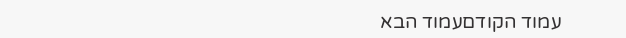עמוד הקודםעמוד הבא